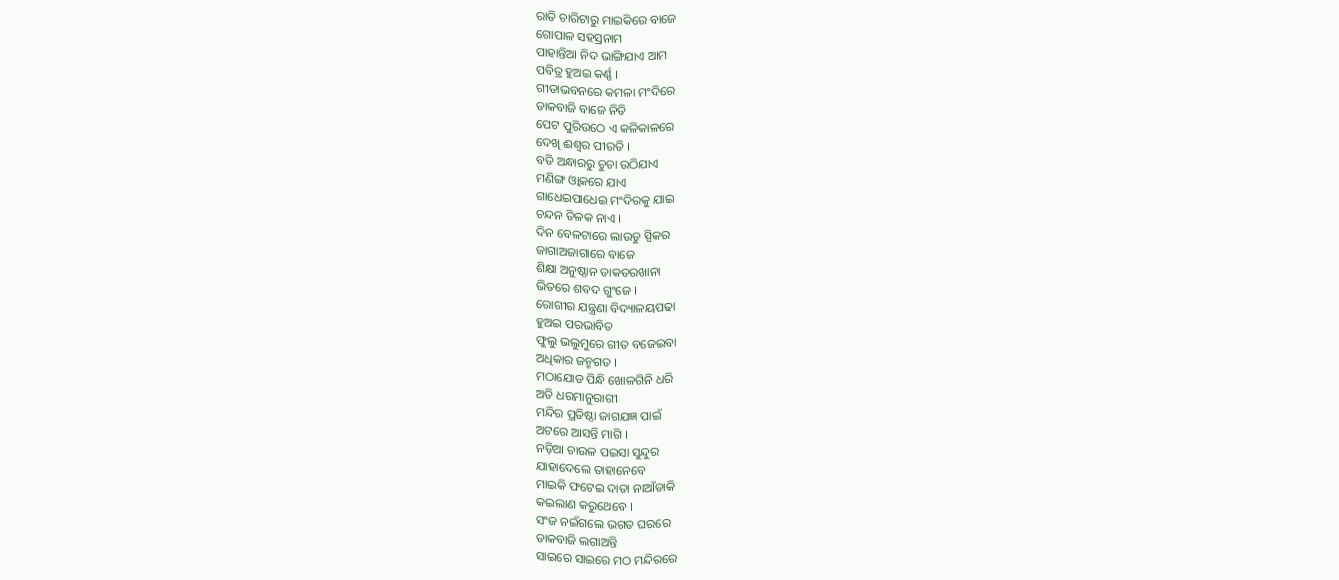ରାତି ଚାରିଟାରୁ ମାଇକିରେ ବାଜେ
ଗୋପାଳ ସହସ୍ରନାମ
ପାହାନ୍ତିଆ ନିଦ ଭାଙ୍ଗିଯାଏ ଆମ
ପବିତ୍ର ହୁଅଇ କର୍ଣ୍ଣ ।
ଗୀତାଭବନରେ କମଳା ମଂଦିରେ
ଡାକବାଜି ବାଜେ ନିତି
ପେଟ ପୁରିଉଠେ ଏ କଳିକାଳରେ
ଦେଖି ଈଶ୍ୱର ପୀରତି ।
ବଡି ଅନ୍ଧାରରୁ ଚୁଚା ଉଠିଯାଏ
ମଣିଙ୍ଗ ଓ୍ଵାକରେ ଯାଏ
ଗାଧେଇପାଧେଇ ମଂଦିରକୁ ଯାଇ
ଚନ୍ଦନ ତିଳକ ନାଏ ।
ଦିନ ବେଳଟାରେ ଲାଉଡୁ ସ୍ପିକର
ଜାଗାଅଜାଗାରେ ବାଜେ
ଶିକ୍ଷା ଅନୁଷ୍ଠାନ ଡାକତରଖାନା
ଭିତରେ ଶବଦ ଗୁଂଜେ ।
ରୋଗୀର ଯନ୍ତ୍ରଣା ବିଦ୍ୟାଳୟପଢା
ହୁଅଇ ପରଭାବିତ
ଫୁଲୁ ଭଲୁମୁରେ ଗୀତ ବଜେଇବା
ଅଧିକାର ଜନ୍ମଗତ ।
ମଠାଯୋଡ ପିନ୍ଧି ଖୋଳଗିନି ଧରି
ଅତି ଧରମାନୁରାଗୀ
ମନ୍ଦିର ପ୍ରତିଷ୍ଠା ଜାଗଯଜ୍ଞ ପାଇଁ
ଅଟରେ ଆସନ୍ତି ମାଗି ।
ନଡ଼ିଆ ଚାଉଳ ପଇସା ସୁନ୍ଦୁର
ଯାହାଦେଲେ ତାହାନେବେ
ମାଇକି ଫଟେଇ ଦାତା ନାଆଁଡାକି
କଇଲାଣ କରୁଥେବେ ।
ସଂଜ ନଇଁଗଲେ ଭଗତ ଘରରେ
ଡାକବାଜି ଲଗାଅନ୍ତି
ସାଇରେ ସାଇରେ ମଠ ମନ୍ଦିରରେ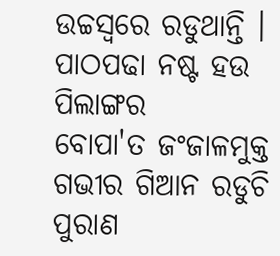ଉଚ୍ଚସ୍ଵରେ ରଡୁଥାନ୍ତି ।
ପାଠପଢା ନଷ୍ଟ ହଉ ପିଲାଙ୍ଗର
ବୋପା'ତ ଜଂଜାଳମୁକ୍ତ
ଗଭୀର ଗିଆନ ରଡୁଚି ପୁରାଣ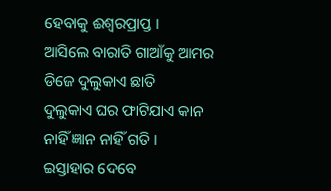ହେବାକୁ ଈଶ୍ୱରପ୍ରାପ୍ତ ।
ଆସିଲେ ବାରାତି ଗାଆଁକୁ ଆମର
ଡିଜେ ଦୁଲୁକାଏ ଛାତି
ଦୁଲୁକାଏ ଘର ଫାଟିଯାଏ କାନ
ନାହିଁ ଜ୍ଞାନ ନାହିଁ ଗତି ।
ଇସ୍ତାହାର ଦେବେ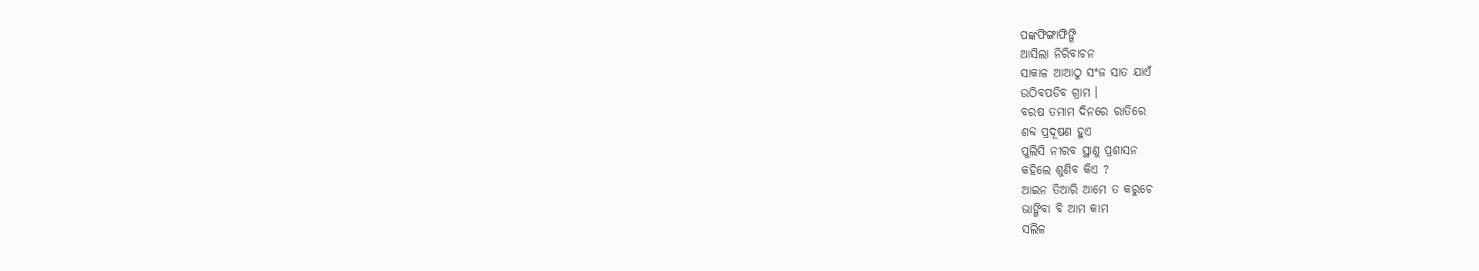ପଙ୍କଫିଙ୍ଗାଫିଙ୍ଗି
ଆସିଲା ନିରିବାଚନ
ସାକାଳ ଆଆଠୁ ସଂଜ ସାତ ଯାଏଁ
ଉଠିବପଡିବ ଗ୍ରାମ ।
ବରଷ ତମାମ ଦିନରେ ରାତିରେ
ଶବ୍ଦ ପ୍ରଦୂଷଣ ହୁଏ
ପୁଲିସି ନୀରବ ସ୍ଥାଣୁ ପ୍ରଶାସନ
କହିଲେ ଶୁଣିବ କିଏ ?
ଆଇନ ତିଆରି ଆମେ ତ କରୁଚେ
ଭାଙ୍ଗିବା ବି ଆମ କାମ
ସଲିଳ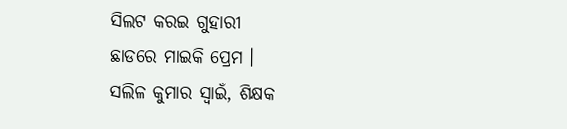ସିଲଟ କରଇ ଗୁହାରୀ
ଛାଡରେ ମାଇକି ପ୍ରେମ ।
ସଲିଳ କୁମାର ସ୍ଵାଇଁ, ଶିକ୍ଷକ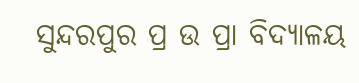ସୁନ୍ଦରପୁର ପ୍ର ଉ ପ୍ରା ବିଦ୍ୟାଳୟ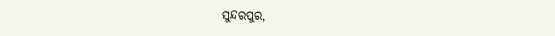ସୁନ୍ଦରପୁର,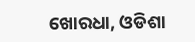ଖୋରଧା, ଓଡିଶା